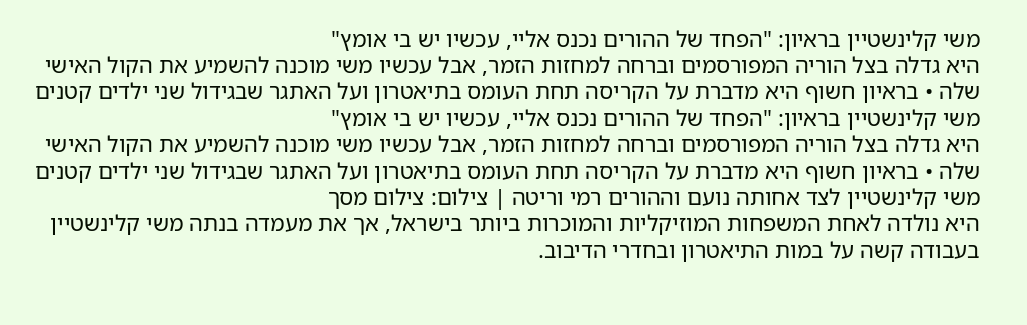משי קלינשטיין בראיון: "הפחד של ההורים נכנס אליי, עכשיו יש בי אומץ"
היא גדלה בצל הוריה המפורסמים וברחה למחזות הזמר, אבל עכשיו משי מוכנה להשמיע את הקול האישי שלה • בראיון חשוף היא מדברת על הקריסה תחת העומס בתיאטרון ועל האתגר שבגידול שני ילדים קטנים
משי קלינשטיין בראיון: "הפחד של ההורים נכנס אליי, עכשיו יש בי אומץ"
היא גדלה בצל הוריה המפורסמים וברחה למחזות הזמר, אבל עכשיו משי מוכנה להשמיע את הקול האישי שלה • בראיון חשוף היא מדברת על הקריסה תחת העומס בתיאטרון ועל האתגר שבגידול שני ילדים קטנים
משי קלינשטיין לצד אחותה נועם וההורים רמי וריטה | צילום: צילום מסך
היא נולדה לאחת המשפחות המוזיקליות והמוכרות ביותר בישראל, אך את מעמדה בנתה משי קלינשטיין בעבודה קשה על במות התיאטרון ובחדרי הדיבוב.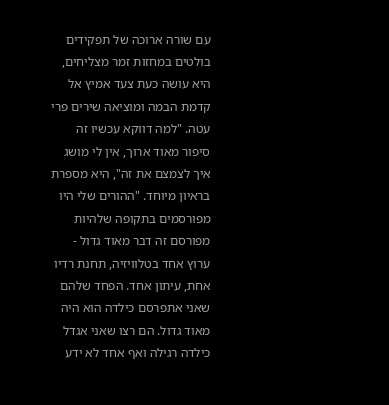עם שורה ארוכה של תפקידים בולטים במחזות זמר מצליחים, היא עושה כעת צעד אמיץ אל קדמת הבמה ומוציאה שירים פרי עטה. "למה דווקא עכשיו זה סיפור מאוד ארוך, אין לי מושג איך לצמצם את זה", היא מספרת בראיון מיוחד. "ההורים שלי היו מפורסמים בתקופה שלהיות מפורסם זה דבר מאוד גדול - ערוץ אחד בטלוויזיה, תחנת רדיו אחת, עיתון אחד. הפחד שלהם שאני אתפרסם כילדה הוא היה מאוד גדול. הם רצו שאני אגדל כילדה רגילה ואף אחד לא ידע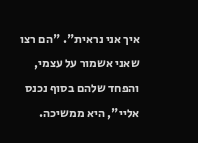איך אני נראית". "הם רצו שאני אשמור על עצמי, והפחד שלהם בסוף נכנס אליי", היא ממשיכה.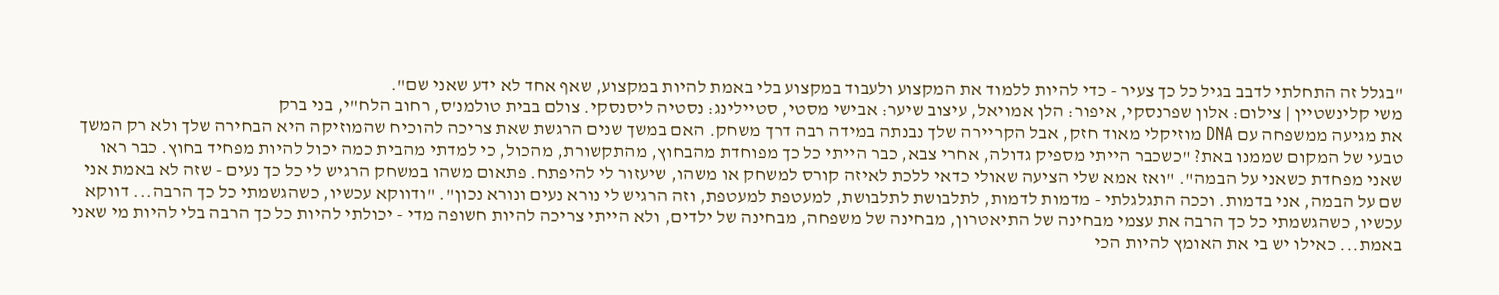"בגלל זה התחלתי לדבב בגיל כל כך צעיר - כדי להיות ללמוד את המקצוע ולעבוד במקצוע בלי באמת להיות במקצוע, שאף אחד לא ידע שאני שם".
משי קלינשטיין | צילום: אלון שפרנסקי, איפור: הלן אמויאל, עיצוב שיער: אבישי מסטי, סטיילינג: נסטיה ליסנסקי. צולם בבית טולמנ'ס, רחוב הלח"י, בני ברק
את מגיעה ממשפחה עם DNA מוזיקלי מאוד חזק, אבל הקריירה שלך נבנתה במידה רבה דרך משחק. האם במשך שנים הרגשת שאת צריכה להוכיח שהמוזיקה היא הבחירה שלך ולא רק המשך טבעי של המקום שממנו באת? "כשכבר הייתי מספיק גדולה, אחרי צבא, כבר הייתי כל כך מפוחדת מהבחוץ, מהתקשורת, מהכול, כי למדתי מהבית כמה יכול להיות מפחיד בחוץ. כבר ראו שאני מפחדת כשאני על הבמה". "ואז אמא שלי הציעה שאולי כדאי ללכת לאיזה קורס למשחק או משהו, שיעזור לי להיפתח. פתאום משהו במשחק הרגיש לי כל כך נעים - שזה לא באמת אני שם על הבמה, אני בדמות. וככה התגלגלתי - מדמות לדמות, לתלבושת לתלבושת, למעטפת למעטפת, וזה הרגיש לי נורא נעים ונורא נכון". "ודווקא עכשיו, כשהגשמתי כל כך הרבה... דווקא עכשיו, כשהגשמתי כל כך הרבה את עצמי מבחינה של התיאטרון, מבחינה של משפחה, מבחינה של ילדים, ולא הייתי צריכה להיות חשופה מדי - יכולתי להיות כל כך הרבה בלי להיות מי שאני באמת... כאילו יש בי את האומץ להיות הכי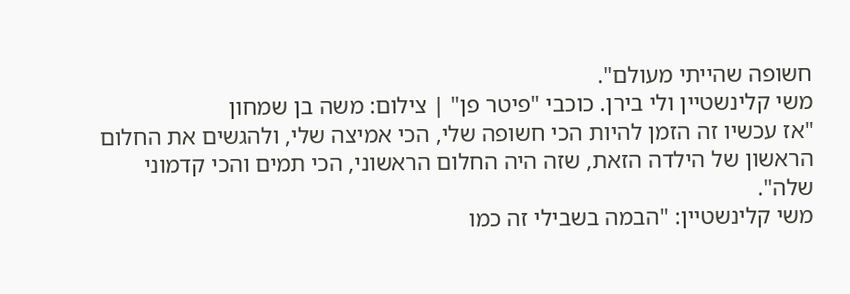חשופה שהייתי מעולם".
משי קלינשטיין ולי בירן. כוכבי "פיטר פן" | צילום: משה בן שמחון
"אז עכשיו זה הזמן להיות הכי חשופה שלי, הכי אמיצה שלי, ולהגשים את החלום הראשון של הילדה הזאת, שזה היה החלום הראשוני, הכי תמים והכי קדמוני שלה".
משי קלינשטיין: "הבמה בשבילי זה כמו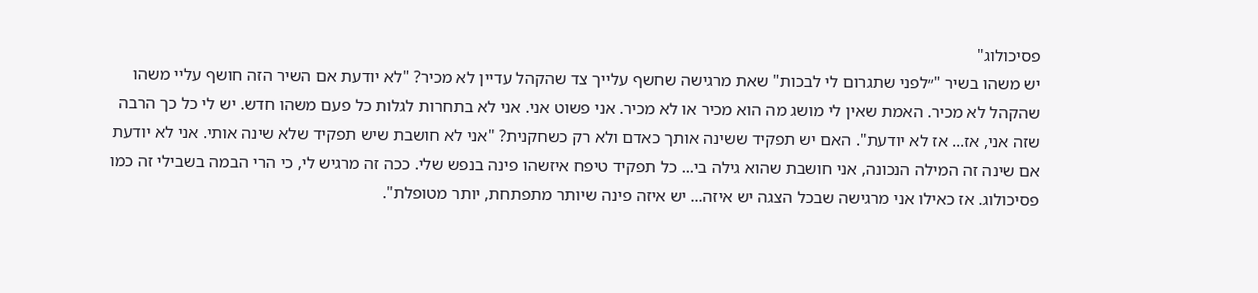פסיכולוג"
יש משהו בשיר "״לפני שתגרום לי לבכות" שאת מרגישה שחשף עלייך צד שהקהל עדיין לא מכיר? "לא יודעת אם השיר הזה חושף עליי משהו שהקהל לא מכיר. האמת שאין לי מושג מה הוא מכיר או לא מכיר. אני פשוט אני. אני לא בתחרות לגלות כל פעם משהו חדש. יש לי כל כך הרבה שזה אני, אז... אז לא יודעת". האם יש תפקיד ששינה אותך כאדם ולא רק כשחקנית? "אני לא חושבת שיש תפקיד שלא שינה אותי. אני לא יודעת אם שינה זה המילה הנכונה, אני חושבת שהוא גילה בי... כל תפקיד טיפח איזשהו פינה בנפש שלי. ככה זה מרגיש לי, כי הרי הבמה בשבילי זה כמו פסיכולוג. אז כאילו אני מרגישה שבכל הצגה יש איזה... יש איזה פינה שיותר מתפתחת, יותר מטופלת".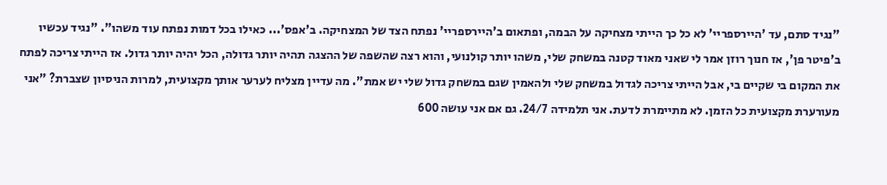"נגיד סתם, עד 'היירספריי' לא כל כך הייתי מצחיקה על הבמה, ופתאום ב'היירספריי' נפתח הצד של המצחיקה. ב'אפס'... כאילו בכל דמות נפתח עוד משהו". "נגיד עכשיו ב'פיטר פן', אז חנוך רוזן אמר לי שאני מאוד קטנה במשחק שלי, משהו יותר קולנועי, והוא רצה שהשפה של ההצגה תהיה יותר גדולה, הכל יהיה יותר גדול. אז הייתי צריכה לפתח את המקום בי שקיים בי, אבל הייתי צריכה לגדול במשחק שלי ולהאמין שגם במשחק גדול שלי יש אמת". מה עדיין מצליח לערער אותך מקצועית, למרות הניסיון שצברת? "אני מעורערת מקצועית כל הזמן. לא מתיימרת לדעת. אני תלמידה 24/7. גם אם אני עושה 600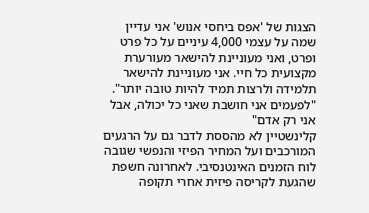הצגות של 'אפס ביחסי אנוש' אני עדיין שמה על עצמי 4,000 עיניים על כל פרט ופרט, ואני מעוניינת להישאר מעורערת מקצועית כל חיי. אני מעוניינת להישאר תלמידה ולרצות תמיד להיות טובה יותר".
"לפעמים אני חושבת שאני כל יכולה, אבל אני רק אדם"
קלינשטיין לא מהססת לדבר גם על הרגעים המורכבים ועל המחיר הפיזי והנפשי שגובה לוח הזמנים האינטנסיבי. לאחרונה חשפת שהגעת לקריסה פיזית אחרי תקופה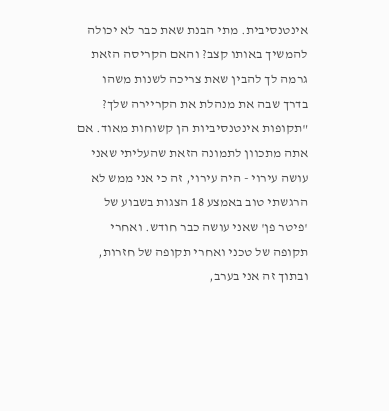אינטנסיבית. מתי הבנת שאת כבר לא יכולה להמשיך באותו קצב? והאם הקריסה הזאת גרמה לך להבין שאת צריכה לשנות משהו בדרך שבה את מנהלת את הקריירה שלך? "תקופות אינטנסיביות הן קשוחות מאוד. אם אתה מתכוון לתמונה הזאת שהעליתי שאני עושה עירוי - היה עירוי, זה כי אני ממש לא הרגשתי טוב באמצע 18 הצגות בשבוע של 'פיטר פן' שאני עושה כבר חודש. ואחרי תקופה של טכני ואחרי תקופה של חזרות, ובתוך זה אני בערב,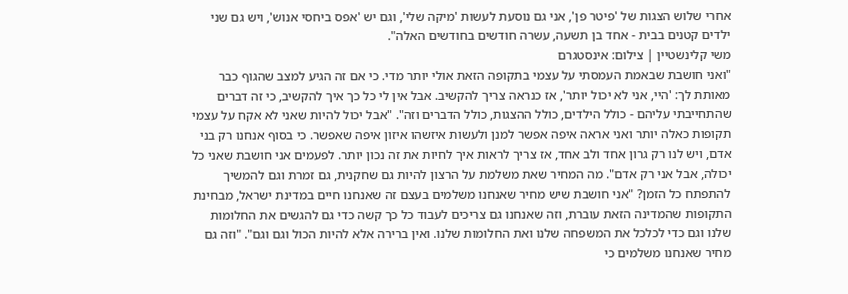אחרי שלוש הצגות של 'פיטר פן', אני גם נוסעת לעשות 'מיקה שלי', וגם יש 'אפס ביחסי אנוש', ויש גם שני ילדים קטנים בבית - אחד בן תשעה, עשרה חודשים בחודשים האלה".
משי קלינשטיין | צילום: אינסטגרם
"ואני חושבת שבאמת העמסתי על עצמי בתקופה הזאת אולי יותר מדי. כי אם זה הגיע למצב שהגוף כבר מאותת לך: 'היי, אני לא יכול יותר', אז כנראה צריך להקשיב. אבל אין לי כל כך איך להקשיב, כי זה דברים שהתחייבתי עליהם - כולל הילדים, כולל ההצגות, כולל הדברים וזה". "אבל יכול להיות שאני לא אקח על עצמי תקופות כאלה יותר ואני אראה איפה אפשר למנן ולעשות איזשהו איזון איפה שאפשר. כי בסוף אנחנו רק בני אדם, ויש לנו רק גרון אחד ולב אחד, אז צריך לראות איך לחיות את זה נכון יותר. לפעמים אני חושבת שאני כל יכולה, אבל אני רק אדם". מה המחיר שאת משלמת על הרצון להיות גם שחקנית, גם זמרת וגם להמשיך להתפתח כל הזמן? "אני חושבת שיש מחיר שאנחנו משלמים בעצם זה שאנחנו חיים במדינת ישראל, מבחינת התקופות שהמדינה הזאת עוברת, וזה שאנחנו גם צריכים לעבוד כל כך קשה כדי גם להגשים את החלומות שלנו וגם כדי לכלכל את המשפחה שלנו ואת החלומות שלנו. ואין ברירה אלא להיות הכול וגם וגם". "וזה גם מחיר שאנחנו משלמים כי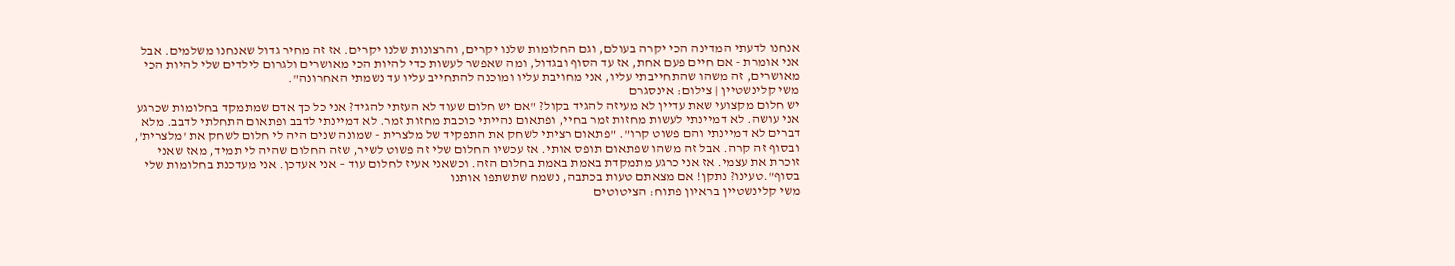אנחנו לדעתי המדינה הכי יקרה בעולם, וגם החלומות שלנו יקרים, והרצונות שלנו יקרים. אז זה מחיר גדול שאנחנו משלמים. אבל אני אומרת - אם חיים פעם אחת, אז עד הסוף ובגדול, ומה שאפשר לעשות כדי להיות הכי מאושרים ולגרום לילדים שלי להיות הכי מאושרים, זה משהו שהתחייבתי עליו, אני מחויבת עליו ומוכנה להתחייב עליו עד נשמתי האחרונה".
משי קלינשטיין | צילום: אינסגרם
יש חלום מקצועי שאת עדיין לא מעיזה להגיד בקול? "אם יש חלום שעוד לא העזתי להגיד? אני כל כך אדם שמתמקד בחלומות שכרגע אני עושה. לא דמיינתי לעשות מחזות זמר בחיי, ופתאום נהייתי כוכבת מחזות זמר. לא דמיינתי לדבב ופתאום התחלתי לדבב. מלא דברים לא דמיינתי והם פשוט קרו". "פתאום רציתי לשחק את התפקיד של מלצרית - שמונה שנים היה לי חלום לשחק את 'מלצרית', ובסוף זה קרה. אבל זה משהו שפתאום תופס אותי. אז עכשיו החלום שלי זה פשוט לשיר, שזה החלום שהיה לי תמיד, מאז שאני זוכרת את עצמי. אז אני כרגע מתמקדת באמת באמת בחלום הזה. וכשאני אעיז לחלום עוד – אני אעדכן. אני מעדכנת בחלומות שלי בסוף".טעינו? נתקן! אם מצאתם טעות בכתבה, נשמח שתשתפו אותנו
משי קלינשטיין בראיון פתוח: הציטוטים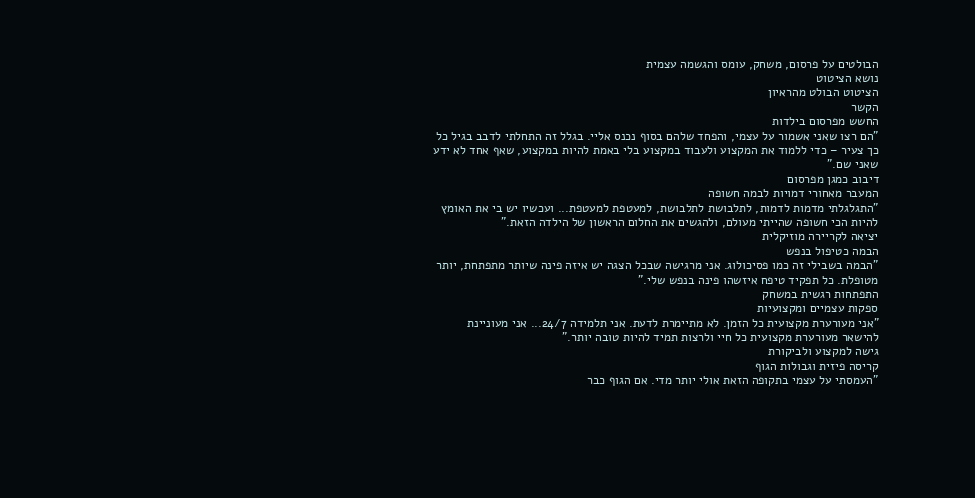הבולטים על פרסום, משחק, עומס והגשמה עצמית
נושא הציטוט
הציטוט הבולט מהראיון
הקשר
החשש מפרסום בילדות
"הם רצו שאני אשמור על עצמי, והפחד שלהם בסוף נכנס אליי. בגלל זה התחלתי לדבב בגיל כל כך צעיר – כדי ללמוד את המקצוע ולעבוד במקצוע בלי באמת להיות במקצוע, שאף אחד לא ידע שאני שם."
דיבוב כמגן מפרסום
המעבר מאחורי דמויות לבמה חשופה
"התגלגלתי מדמות לדמות, לתלבושת לתלבושת, למעטפת למעטפת... ועכשיו יש בי את האומץ להיות הכי חשופה שהייתי מעולם, ולהגשים את החלום הראשון של הילדה הזאת."
יציאה לקריירה מוזיקלית
הבמה כטיפול בנפש
"הבמה בשבילי זה כמו פסיכולוג. אני מרגישה שבכל הצגה יש איזה פינה שיותר מתפתחת, יותר מטופלת. כל תפקיד טיפח איזשהו פינה בנפש שלי."
התפתחות רגשית במשחק
ספקות עצמיים ומקצועיות
"אני מעורערת מקצועית כל הזמן. לא מתיימרת לדעת. אני תלמידה 24/7... אני מעוניינת להישאר מעורערת מקצועית כל חיי ולרצות תמיד להיות טובה יותר."
גישה למקצוע ולביקורת
קריסה פיזית וגבולות הגוף
"העמסתי על עצמי בתקופה הזאת אולי יותר מדי. אם הגוף כבר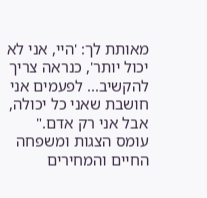מאותת לך: 'היי, אני לא יכול יותר', כנראה צריך להקשיב... לפעמים אני חושבת שאני כל יכולה, אבל אני רק אדם."
עומס הצגות ומשפחה
החיים והמחירים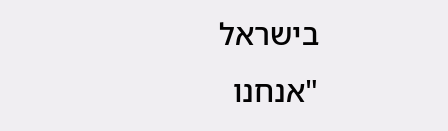בישראל
"אנחנו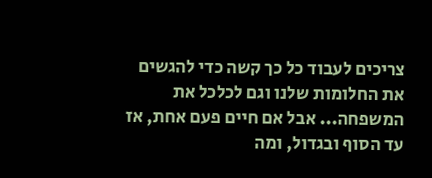צריכים לעבוד כל כך קשה כדי להגשים את החלומות שלנו וגם לכלכל את המשפחה... אבל אם חיים פעם אחת, אז עד הסוף ובגדול, ומה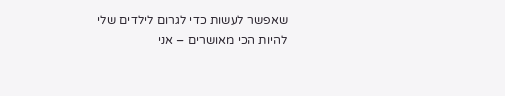שאפשר לעשות כדי לגרום לילדים שלי להיות הכי מאושרים – אני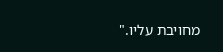מחויבת עליו."